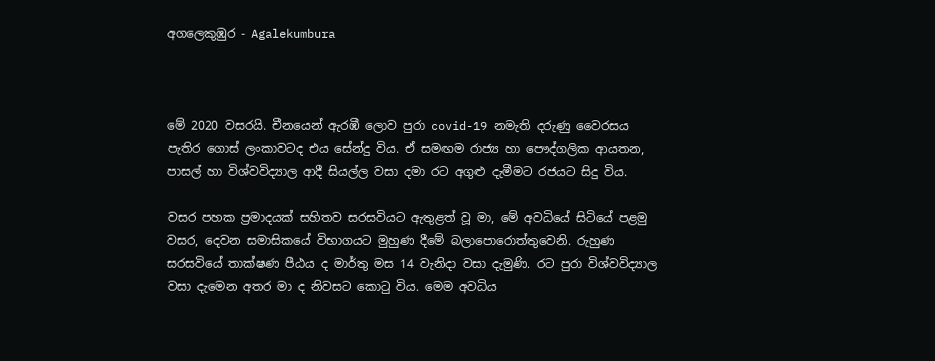අගලෙකුඹුර - Agalekumbura



මේ 2020 වසරයි. චීනයෙන් ඇරඹී ලොව පුරා covid-19 නමැති දරුණු වෛරසය පැතිර ගොස් ලංකාවටද එය සේන්දු විය. ඒ සමඟම රාජ්‍ය හා පෞද්ගලික ආයතන, පාසල් හා විශ්වවිද්‍යාල ආදී සියල්ල වසා දමා රට අගුළු දැමීමට රජයට සිදු විය.

වසර පහක ප්‍රමාදයක් සහිතව සරසවියට ඇතුළත් වූ මා, මේ අවධියේ සිටියේ පළමු වසර, දෙවන සමාසිකයේ විභාගයට මුහුණ දීමේ බලාපොරොත්තුවෙනි. රුහුණ සරසවියේ තාක්ෂණ පීඨය ද මාර්තු මස 14 වැනිදා වසා දැමුණි. රට පුරා විශ්වවිද්‍යාල වසා දැමෙන අතර මා ද නිවසට කොටු විය. මෙම අවධිය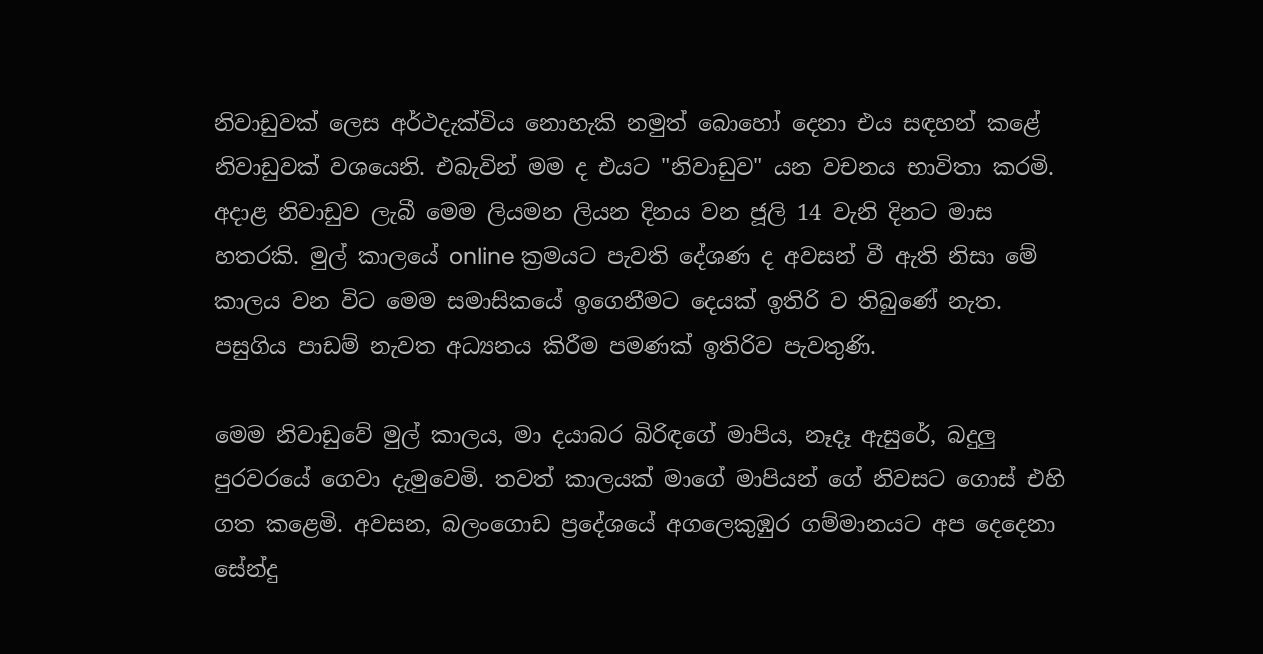නිවාඩුවක් ලෙස අර්ථදැක්විය නොහැකි නමුත් බොහෝ දෙනා එය සඳහන් කළේ නිවාඩුවක් වශයෙනි. එබැවින් මම ද එයට "නිවාඩුව" යන වචනය භාවිතා කරමි. අදාළ නිවාඩුව ලැබී මෙම ලියමන ලියන දිනය වන ජූලි 14 වැනි දිනට මාස හතරකි. මුල් කාලයේ online ක්‍රමයට පැවති දේශණ ද අවසන් වී ඇති නිසා මේ කාලය වන විට මෙම සමාසිකයේ ඉගෙනීමට දෙයක් ඉතිරි ව තිබුණේ නැත. පසුගිය පාඩම් නැවත අධ්‍යනය කිරීම පමණක් ඉතිරිව පැවතුණි.

මෙම නිවාඩුවේ මුල් කාලය, මා දයාබර බිරිඳගේ මාපිය, නෑදෑ ඇසුරේ, බදුලු පුරවරයේ ගෙවා දැමුවෙමි. තවත් කාලයක් මාගේ මාපියන් ගේ නිවසට ගොස් එහි ගත කළෙමි. අවසන, බලංගොඩ ප්‍රදේශයේ අගලෙකුඹුර ගම්මානයට අප දෙදෙනා සේන්දු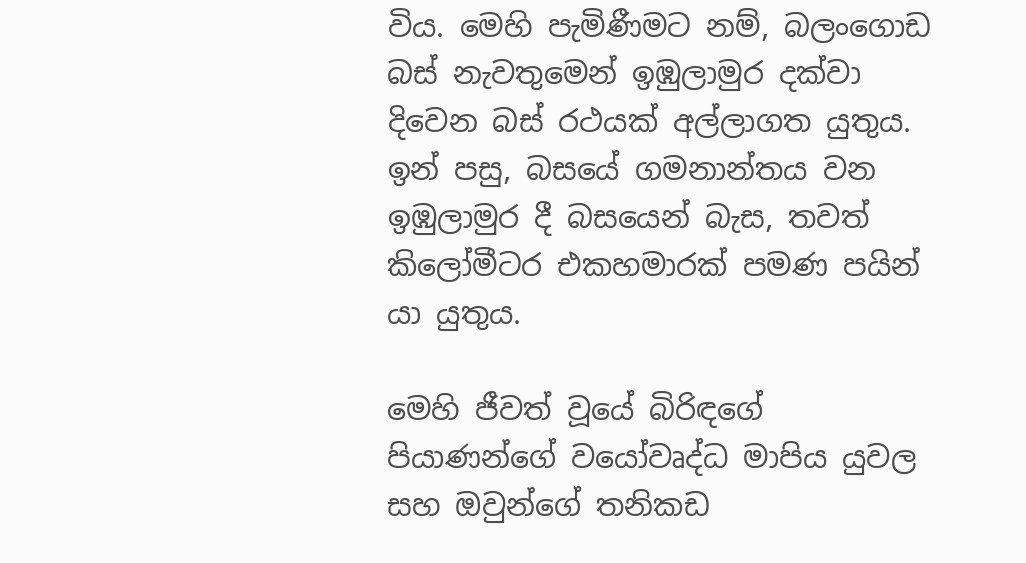විය. මෙහි පැමිණීමට නම්, බලංගොඩ බස් නැවතුමෙන් ඉඹුලාමුර දක්වා දිවෙන බස් රථයක් අල්ලාගත යුතුය. ඉන් පසු, බසයේ ගමනාන්තය වන ඉඹුලාමුර දී බසයෙන් බැස, තවත් කිලෝමීටර එකහමාරක් පමණ පයින් යා යුතුය.

මෙහි ජීවත් වූයේ බිරිඳගේ පියාණන්ගේ වයෝවෘද්ධ මාපිය යුවල සහ ඔවුන්ගේ තනිකඩ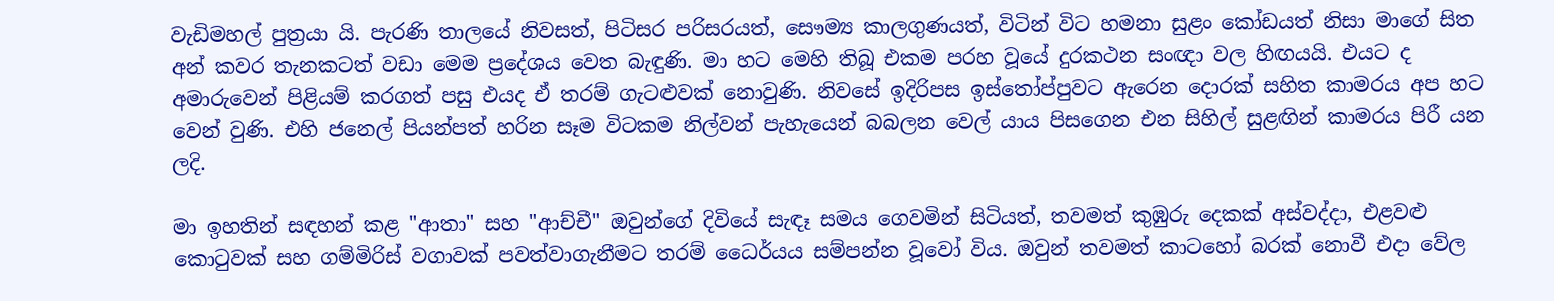වැඩිමහල් පුත්‍රයා යි. පැරණි තාලයේ නිවසත්, පිටිසර පරිසරයත්, සෞම්‍ය කාලගුණයත්, විටින් විට හමනා සුළං කෝඩයත් නිසා මාගේ සිත අන් කවර තැනකටත් වඩා මෙම ප්‍රදේශය වෙත බැඳුණි. මා හට මෙහි තිබූ එකම පරහ වූයේ දුරකථන සංඥා වල හිඟයයි. එයට ද අමාරුවෙන් පිළියම් කරගත් පසු එයද ඒ තරම් ගැටළුවක් නොවුණි. නිවසේ ඉදිරිපස ඉස්තෝප්පුවට ඇරෙන දොරක් සහිත කාමරය අප හට වෙන් වුණි. එහි ජනෙල් පියන්පත් හරින සෑම විටකම නිල්වන් පැහැයෙන් බබලන වෙල් යාය පිසගෙන එන සිහිල් සුළඟින් කාමරය පිරී යන ලදි.

මා ඉහතින් සඳහන් කළ "ආතා" සහ "ආච්චී" ඔවුන්ගේ දිවියේ සැඳෑ සමය ගෙවමින් සිටියත්, තවමත් කුඹුරු දෙකක් අස්වද්දා, එළවළු කොටුවක් සහ ගම්මිරිස් වගාවක් පවත්වාගැනීමට තරම් ධෛර්යය සම්පන්න වූවෝ විය. ඔවුන් තවමත් කාටහෝ බරක් නොවී එදා වේල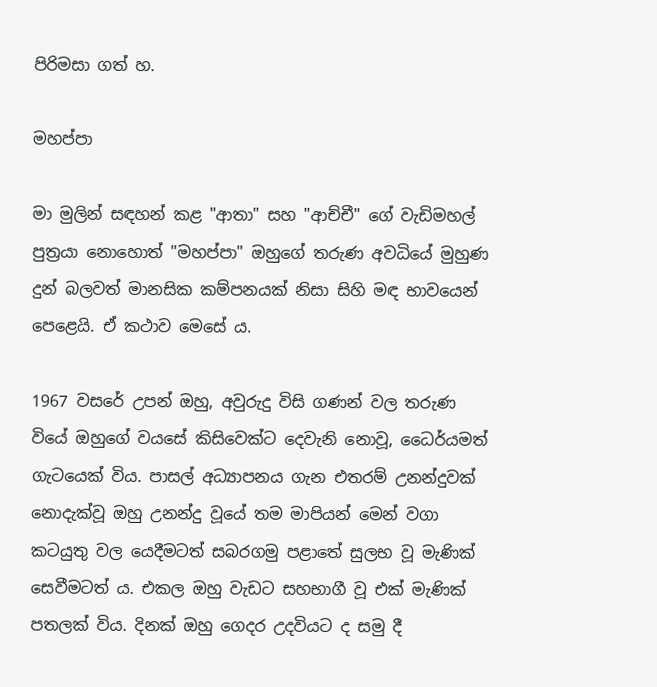පිරිමසා ගත් හ.

මහප්පා

මා මුලින් සඳහන් කළ "ආතා" සහ "ආච්චී" ගේ වැඩිමහල් පුත්‍රයා නොහොත් "මහප්පා" ඔහුගේ තරුණ අවධියේ මුහුණ දුන් බලවත් මානසික කම්පනයක් නිසා සිහි මඳ භාවයෙන් පෙළෙයි. ඒ කථාව මෙසේ ය.

1967 වසරේ උපන් ඔහු, අවුරුදු විසි ගණන් වල තරුණ වියේ ඔහුගේ වයසේ කිසිවෙක්ට දෙවැනි නොවූ, ධෛර්යමත් ගැටයෙක් විය. පාසල් අධ්‍යාපනය ගැන එතරම් උනන්දුවක් නොදැක්වූ ඔහු උනන්දු වූයේ තම මාපියන් මෙන් වගා කටයුතු වල යෙදීමටත් සබරගමු පළාතේ සුලභ වූ මැණික් සෙවීමටත් ය. එකල ඔහු වැඩට සහභාගී වූ එක් මැණික් පතලක් විය. දිනක් ඔහු ගෙදර උදවියට ද සමු දී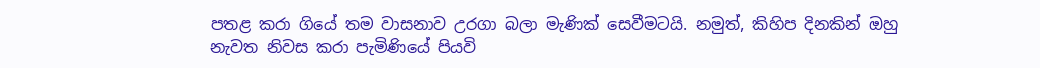පතළ කරා ගියේ තම වාසනාව උරගා බලා මැණික් සෙවීමටයි. නමුත්, කිහිප දිනකින් ඔහු නැවත නිවස කරා පැමිණියේ පියවි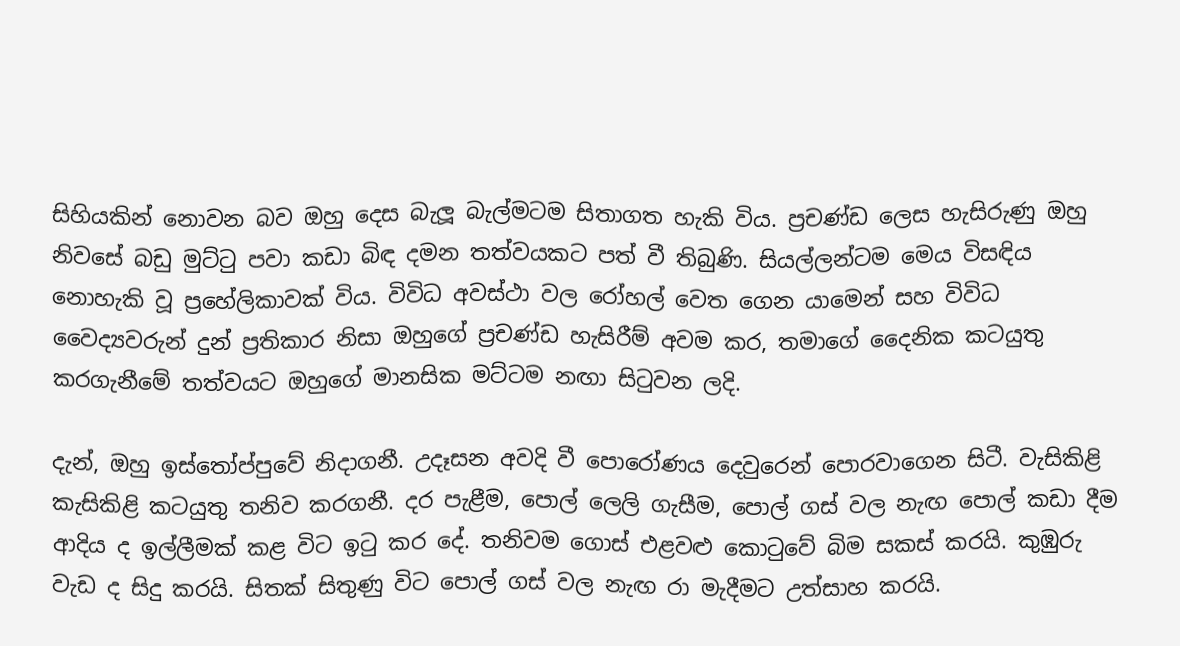සිහියකින් නොවන බව ඔහු දෙස බැලූ බැල්මටම සිතාගත හැකි විය. ප්‍රචණ්ඩ ලෙස හැසිරුණු ඔහු නිවසේ බඩු මුට්ටු පවා කඩා බිඳ දමන තත්වයකට පත් වී තිබුණි. සියල්ලන්ටම මෙය විසඳිය නොහැකි වූ ප්‍රහේලිකාවක් විය. විවිධ අවස්ථා වල රෝහල් වෙත ගෙන යාමෙන් සහ විවිධ වෛද්‍යවරුන් දුන් ප්‍රතිකාර නිසා ඔහුගේ ප්‍රචණ්ඩ හැසිරීම් අවම කර, තමාගේ දෛනික කටයුතු කරගැනීමේ තත්වයට ඔහුගේ මානසික මට්ටම නඟා සිටුවන ලදි.

දැන්, ඔහු ඉස්තෝප්පුවේ නිදාගනී. උදෑසන අවදි වී පොරෝණය දෙවුරෙන් පොරවාගෙන සිටී. වැසිකිළි කැසිකිළි කටයුතු තනිව කරගනී. දර පැළීම, පොල් ලෙලි ගැසීම, පොල් ගස් වල නැඟ පොල් කඩා දීම ආදිය ද ඉල්ලීමක් කළ විට ඉටු කර දේ. තනිවම ගොස් එළවළු කොටුවේ බිම සකස් කරයි. කුඹුරු වැඩ ද සිදු කරයි. සිතක් සිතුණු විට පොල් ගස් වල නැඟ රා මැදීමට උත්සාහ කරයි.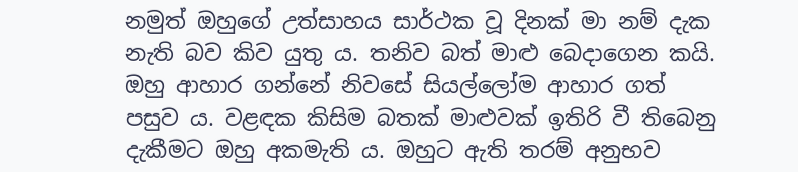නමුත් ඔහුගේ උත්සාහය සාර්ථක වූ දිනක් මා නම් දැක නැති බව කිව යුතු ය. තනිව බත් මාළු බෙදාගෙන කයි. ඔහු ආහාර ගන්නේ නිවසේ සියල්ලෝම ආහාර ගත් පසුව ය. වළඳක කිසිම බතක් මාළුවක් ඉතිරි වී තිබෙනු දැකීමට ඔහු අකමැති ය. ඔහුට ඇති තරම් අනුභව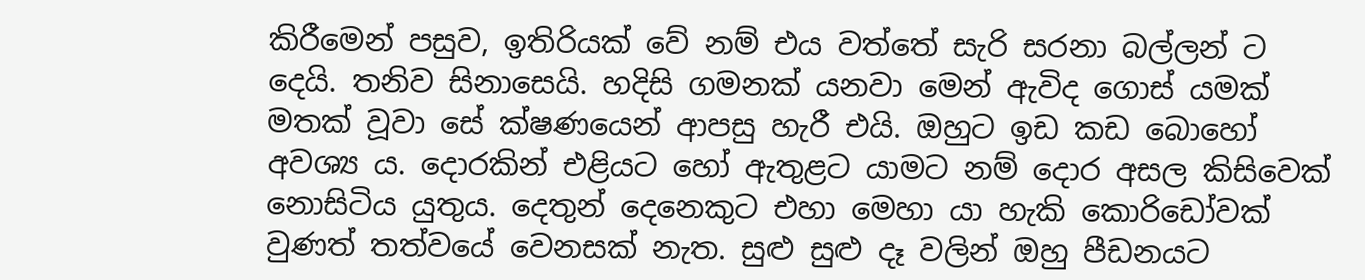කිරීමෙන් පසුව, ඉතිරියක් වේ නම් එය වත්තේ සැරි සරනා බල්ලන් ට දෙයි. තනිව සිනාසෙයි. හදිසි ගමනක් යනවා මෙන් ඇවිද ගොස් යමක් මතක් වූවා සේ ක්ෂණයෙන් ආපසු හැරී එයි. ඔහුට ඉඩ කඩ බොහෝ අවශ්‍ය ය. දොරකින් එළියට හෝ ඇතුළට යාමට නම් දොර අසල කිසිවෙක් නොසිටිය යුතුය. දෙතුන් දෙනෙකුට එහා මෙහා යා හැකි කොරිඩෝවක් වුණත් තත්වයේ වෙනසක් නැත. සුළු සුළු දෑ වලින් ඔහු පීඩනයට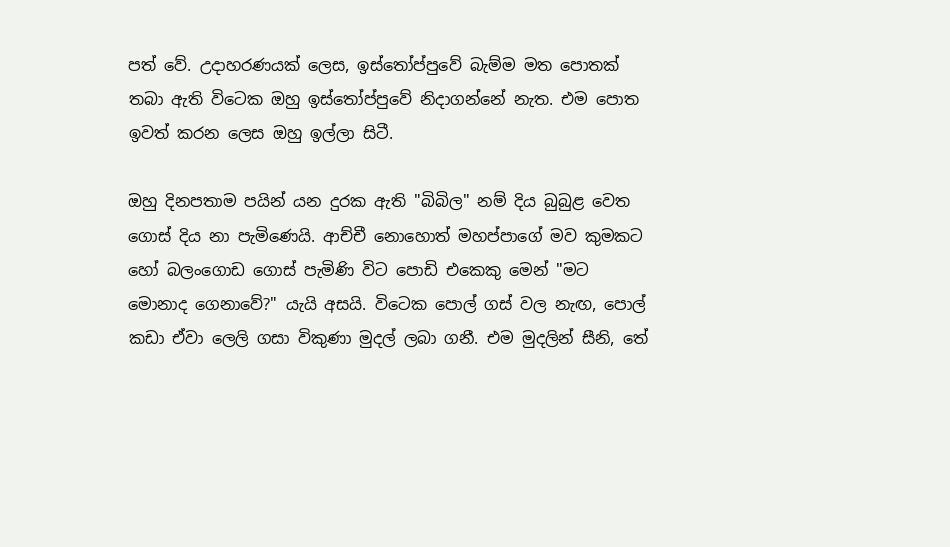පත් වේ. උදාහරණයක් ලෙස, ඉස්තෝප්පුවේ බැම්ම මත පොතක් තබා ඇති විටෙක ඔහු ඉස්තෝප්පුවේ නිදාගන්නේ නැත. එම පොත ඉවත් කරන ලෙස ඔහු ඉල්ලා සිටී.

ඔහු දිනපතාම පයින් යන දුරක ඇති "බිබිල" නම් දිය බුබුළ වෙත ගොස් දිය නා පැමිණෙයි. ආච්චී නොහොත් මහප්පාගේ මව කුමකට හෝ බලංගොඩ ගොස් පැමිණි විට පොඩි එකෙකු මෙන් "මට මොනාද ගෙනාවේ?" යැයි අසයි. විටෙක පොල් ගස් වල නැඟ, පොල් කඩා ඒවා ලෙලි ගසා විකුණා මුදල් ලබා ගනී. එම මුදලින් සීනි, තේ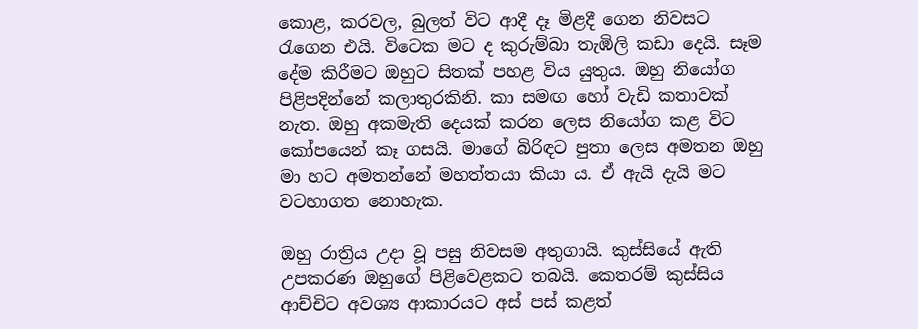කොළ, කරවල, බුලත් විට ආදී දෑ මිළදී ගෙන නිවසට රැගෙන එයි. විටෙක මට ද කුරුම්බා තැඹිලි කඩා දෙයි. සෑම දේම කිරීමට ඔහුට සිතක් පහළ විය යුතුය. ඔහු නියෝග පිළිපදින්නේ කලාතුරකිනි. කා සමඟ හෝ වැඩි කතාවක් නැත. ඔහු අකමැති දෙයක් කරන ලෙස නියෝග කළ විට කෝපයෙන් කෑ ගසයි. මාගේ බිරිඳට පුතා ලෙස අමතන ඔහු මා හට අමතන්නේ මහත්තයා කියා ය. ඒ ඇයි දැයි මට වටහාගත නොහැක.

ඔහු රාත්‍රිය උදා වූ පසු නිවසම අතුගායි. කුස්සියේ ඇති උපකරණ ඔහුගේ පිළිවෙළකට තබයි. කෙතරම් කුස්සිය ආච්චිට අවශ්‍ය ආකාරයට අස් පස් කළත්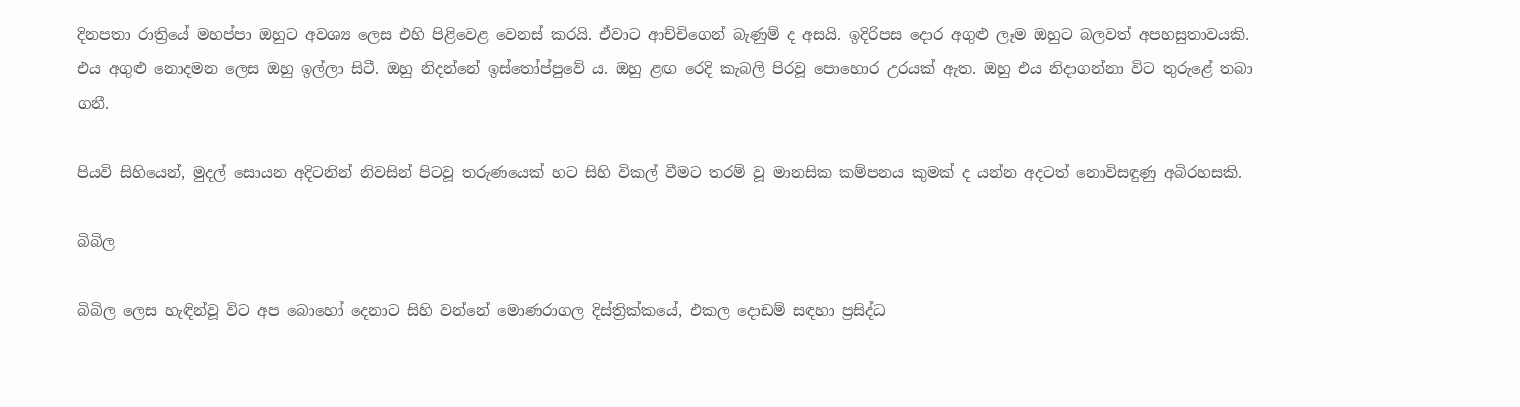දිනපතා රාත්‍රියේ මහප්පා ඔහුට අවශ්‍ය ලෙස එහි පිළිවෙළ වෙනස් කරයි. ඒවාට ආච්චිගෙන් බැණුම් ද අසයි. ඉදිරිපස දොර අගුළු ලෑම ඔහුට බලවත් අපහසුතාවයකි. එය අගුළු නොදමන ලෙස ඔහු ඉල්ලා සිටී. ඔහු නිදන්නේ ඉස්තෝප්පුවේ ය. ඔහු ළඟ රෙදි කැබලි පිරවූ පොහොර උරයක් ඇත. ඔහු එය නිදාගන්නා විට තුරුළේ තබා ගනී.

පියවි සිහියෙන්, මුදල් සොයන අදිටනින් නිවසින් පිටවූ තරුණයෙක් හට සිහි විකල් වීමට තරම් වූ මානසික කම්පනය කුමක් ද යන්න අදටත් නොවිසඳුණු අබිරහසකි.

බිබිල

බිබිල ලෙස හැඳින්වූ විට අප බොහෝ දෙනාට සිහි වන්නේ මොණරාගල දිස්ත්‍රික්කයේ, එකල දොඩම් සඳහා ප්‍රසිද්ධ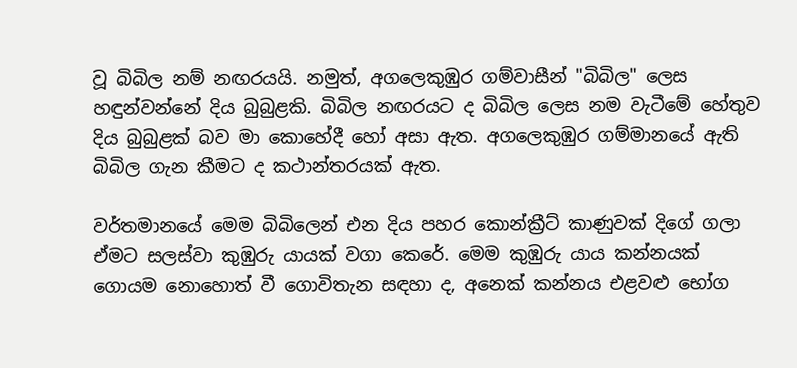වූ බිබිල නම් නඟරයයි. නමුත්, අගලෙකුඹුර ගම්වාසීන් "බිබිල" ලෙස හඳුන්වන්නේ දිය බුබුළකි. බිබිල නඟරයට ද බිබිල ලෙස නම වැටීමේ හේතුව දිය බුබුළක් බව මා කොහේදී හෝ අසා ඇත. අගලෙකුඹුර ගම්මානයේ ඇති බිබිල ගැන කීමට ද කථාන්තරයක් ඇත.

වර්තමානයේ මෙම බිබිලෙන් එන දිය පහර කොන්ක්‍රීට් කාණුවක් දිගේ ගලා ඒමට සලස්වා කුඹුරු යායක් වගා කෙරේ. මෙම කුඹුරු යාය කන්නයක් ගොයම නොහොත් වී ගොවිතැන සඳහා ද, අනෙක් කන්නය එළවළු භෝග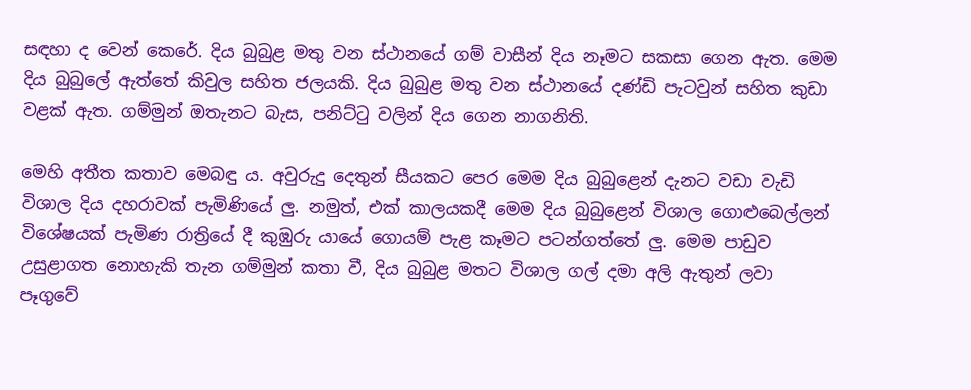සඳහා ද වෙන් කෙරේ. දිය බුබුළ මතු වන ස්ථානයේ ගම් වාසීන් දිය නෑමට සකසා ගෙන ඇත. මෙම දිය බුබුලේ ඇත්තේ කිවුල සහිත ජලයකි. දිය බුබුළ මතු වන ස්ථානයේ දණ්ඩි පැටවුන් සහිත කුඩා වළක් ඇත. ගම්මුන් ඔතැනට බැස, පනිට්ටු වලින් දිය ගෙන නාගනිති.

මෙහි අතීත කතාව මෙබඳු ය. අවුරුදු දෙතුන් සීයකට පෙර මෙම දිය බුබුළෙන් දැනට වඩා වැඩි විශාල දිය දහරාවක් පැමිණියේ ලු. නමුත්, එක් කාලයකදී මෙම දිය බුබුළෙන් විශාල ගොළුබෙල්ලන් විශේෂයක් පැමිණ රාත්‍රියේ දී කුඹුරු යායේ ගොයම් පැළ කෑමට පටන්ගත්තේ ලු. මෙම පාඩුව උසුළාගත නොහැකි තැන ගම්මුන් කතා වී, දිය බුබුළ මතට විශාල ගල් දමා අලි ඇතුන් ලවා පෑගුවේ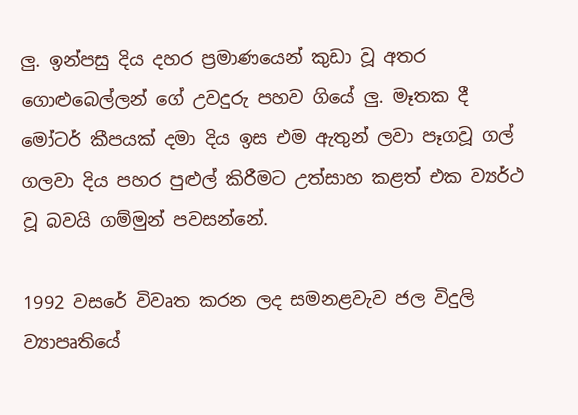ලු. ඉන්පසු දිය දහර ප්‍රමාණයෙන් කුඩා වූ අතර ගොළුබෙල්ලන් ගේ උවදුරු පහව ගියේ ලු. මෑතක දී මෝටර් කීපයක් දමා දිය ඉස එම ඇතුන් ලවා පෑගවූ ගල් ගලවා දිය පහර පුළුල් කිරීමට උත්සාහ කළත් එක ව්‍යර්ථ වූ බවයි ගම්මුන් පවසන්නේ.

1992 වසරේ විවෘත කරන ලද සමනළවැව ජල විදුලි ව්‍යාපෘතියේ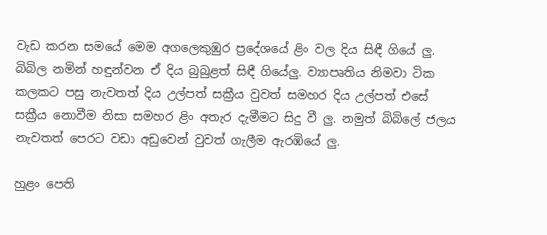වැඩ කරන සමයේ මෙම අගලෙකුඹුර ප්‍රදේශයේ ළිං වල දිය සිඳී ගියේ ලු. බිබිල නමින් හඳුන්වන ඒ දිය බුබුළත් සිඳී ගියේලු. ව්‍යාපෘතිය නිමවා ටික කලකට පසු නැවතත් දිය උල්පත් සක්‍රීය වුවත් සමහර දිය උල්පත් එසේ සක්‍රීය නොවීම නිසා සමහර ළිං අතැර දැමීමට සිදු වී ලු. නමුත් බිබිලේ ජලය නැවතත් පෙරට වඩා අඩුවෙන් වුවත් ගැලීම ඇරඹියේ ලු.

හුළං පෙති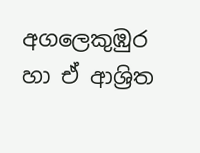අගලෙකුඹුර හා ඒ ආශ්‍රිත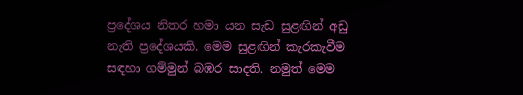ප්‍රදේශය නිතර හමා යන සැඩ සුළඟින් අඩු නැති ප්‍රදේශයකි. මෙම සුළඟින් කැරකැවීම සඳහා ගම්මුන් බඹර සාදති. නමුත් මෙම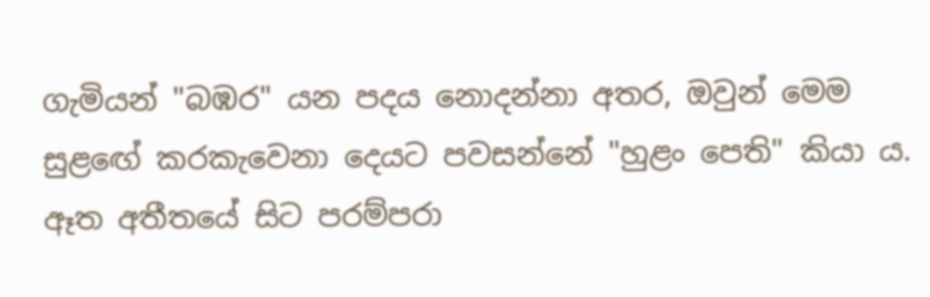ගැමියන් "බඹර" යන පදය නොදන්නා අතර, ඔවුන් මෙම සුළඟේ කරකැවෙනා දෙයට පවසන්නේ "හුළං පෙති" කියා ය. ඈත අතීතයේ සිට පරම්පරා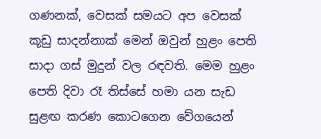ගණනක්, වෙසක් සමයට අප වෙසක් කූඩු සාදන්නාක් මෙන් ඔවුන් හුළං පෙති සාදා ගස් මුදුන් වල රඳවති. මෙම හුළං පෙති දිවා රෑ තිස්සේ හමා යන සැඩ සුළඟ කරණ කොටගෙන වේගයෙන්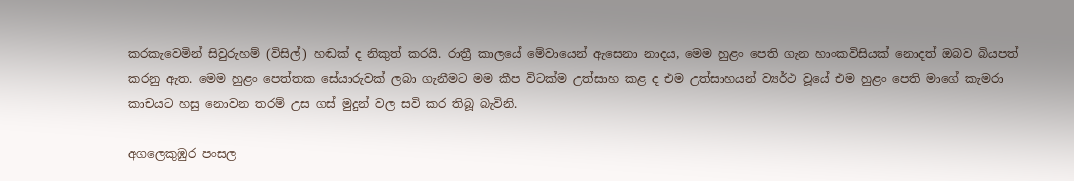කරකැවෙමින් සිවුරුහම් (විසිල්) හඬක් ද නිකුත් කරයි. රාත්‍රී කාලයේ මේවායෙන් ඇසෙනා නාදය, මෙම හුළං පෙති ගැන හාංකවිසියක් නොදත් ඔබව බියපත් කරනු ඇත. මෙම හුළං පෙත්තක සේයාරුවක් ලබා ගැනීමට මම කීප විටක්ම උත්සාහ කළ ද එම උත්සාහයන් ව්‍යර්ථ වූයේ එම හුළං පෙති මාගේ කැමරා කාචයට හසු නොවන තරම් උස ගස් මුදුන් වල සවි කර තිබූ බැවිනි.

අගලෙකුඹුර පංසල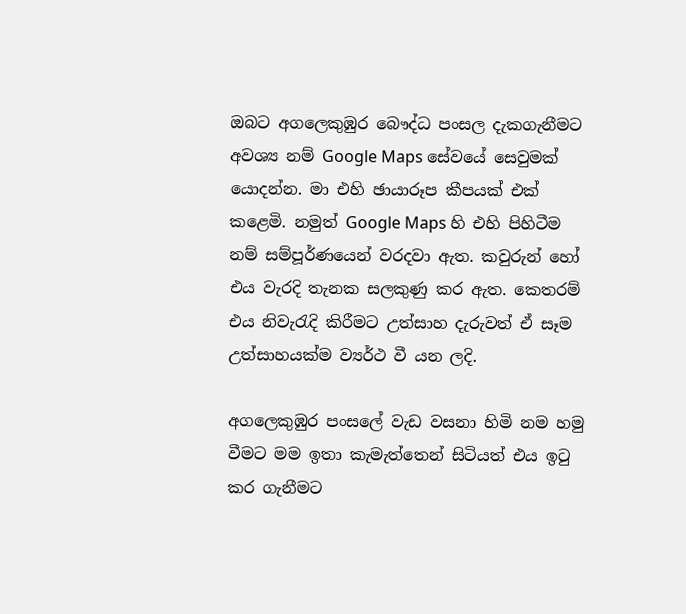ඔබට අගලෙකුඹුර බෞද්ධ පංසල දැකගැනීමට අවශ්‍ය නම් Google Maps සේවයේ සෙවුමක් යොදන්න. මා එහි ඡායාරූප කීපයක් එක් කළෙමි. නමුත් Google Maps හි එහි පිහිටීම නම් සම්පූර්ණයෙන් වරදවා ඇත. කවුරුන් හෝ එය වැරදි තැනක සලකුණු කර ඇත. කෙතරම් එය නිවැරැදි කිරීමට උත්සාහ දැරුවත් ඒ සෑම උත්සාහයක්ම ව්‍යර්ථ වී යන ලදි.

අගලෙකුඹුර පංසලේ වැඩ වසනා හිමි නම හමු වීමට මම ඉතා කැමැත්තෙන් සිටියත් එය ඉටු කර ගැනීමට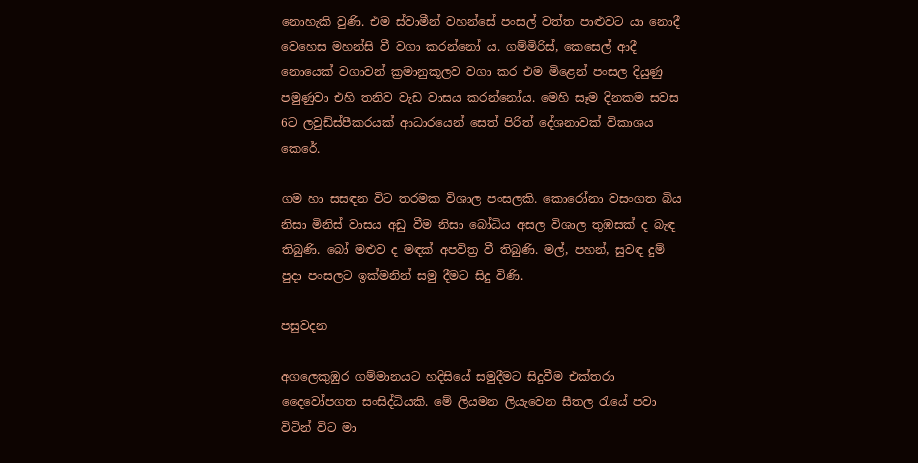නොහැකි වුණි. එම ස්වාමීන් වහන්සේ පංසල් වත්ත පාළුවට යා නොදී වෙහෙස මහන්සි වී වගා කරන්නෝ ය. ගම්මිරිස්, කෙසෙල් ආදී නොයෙක් වගාවන් ක්‍රමානුකූලව වගා කර එම මිළෙන් පංසල දියුණු පමුණුවා එහි තනිව වැඩ වාසය කරන්නෝය. මෙහි සෑම දිනකම සවස 6ට ලවුඩ්ස්පීකරයක් ආධාරයෙන් සෙත් පිරිත් දේශනාවක් විකාශය කෙරේ.

ගම හා සසඳන විට තරමක විශාල පංසලකි. කොරෝනා වසංගත බිය නිසා මිනිස් වාසය අඩු වීම නිසා බෝධිය අසල විශාල තුඹසක් ද බැඳ තිබුණි. බෝ මළුව ද මඳක් අපවිත්‍ර වී තිබුණි. මල්, පහන්, සුවඳ දුම් පුදා පංසලට ඉක්මනින් සමු දීමට සිදු විණි.

පසුවදන

අගලෙකුඹුර ගම්මානයට හදිසියේ සමුදීමට සිදුවීම එක්තරා දෛවෝපගත සංසිද්ධියකි. මේ ලියමන ලියැවෙන සීතල රැයේ පවා විටින් විට මා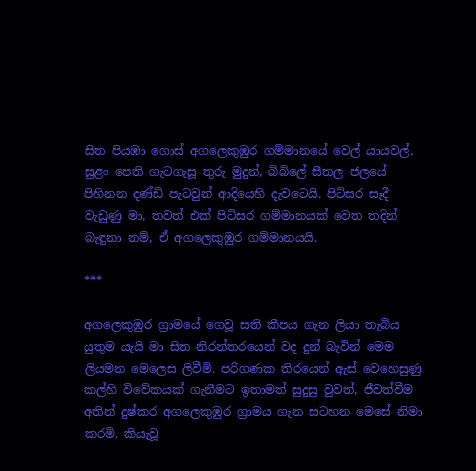සිත පියඹා ගොස් අගලෙකුඹුර ගම්මානයේ වෙල් යායවල්, සුළං පෙති ගැටගැසූ තුරු මුදුන්, බිබිලේ සීතල ජලයේ පිහිනන දණ්ඩි පැටවුන් ආදියෙහි දැවටෙයි. පිටිසර සෑදී වැඩුණු මා, තවත් එක් පිටිසර ගම්මානයක් වෙත තදින් බැඳුනා නම්, ඒ අගලෙකුඹුර ගම්මානයයි.

***

අගලෙකුඹුර ග්‍රාමයේ ගෙවූ සති කීපය ගැන ලියා තැබිය යුතුම යැයි මා සිත නිරන්තරයෙන් වද දුන් බැවින් මෙම ලියමන මෙලෙස ලිවීමි. පරිගණක තිරයෙන් ඇස් වෙහෙසුණු කල්හි විවේකයක් ගැනීමට ඉතාමත් සුදුසු වුවත්, ජීවත්වීම අතින් දුෂ්කර අගලෙකුඹුර ග්‍රාමය ගැන සටහන මෙසේ නිමා කරමි. කියැවූ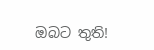ඔබට තුති!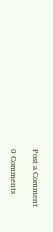Post a Comment

0 Comments